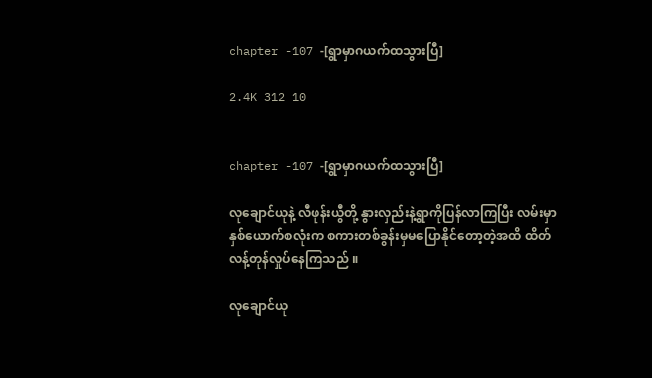chapter -107 -[ရွာမှာဂယက်ထသွားပြီ]

2.4K 312 10


chapter -107 -[ရွာမှာဂယက်ထသွားပြီ]

လုချောင်ယုနဲ့ လီဖုန်းယွီတို့ နွားလှည်းနဲ့ရွာကိုပြန်လာကြပြီး လမ်းမှာနှစ်ယောက်စလုံးက စကားတစ်ခွန်းမှမပြောနိုင်တော့တဲ့အထိ ထိတ်လန့်တုန်လှုပ်နေကြသည် ။

လုချောင်ယု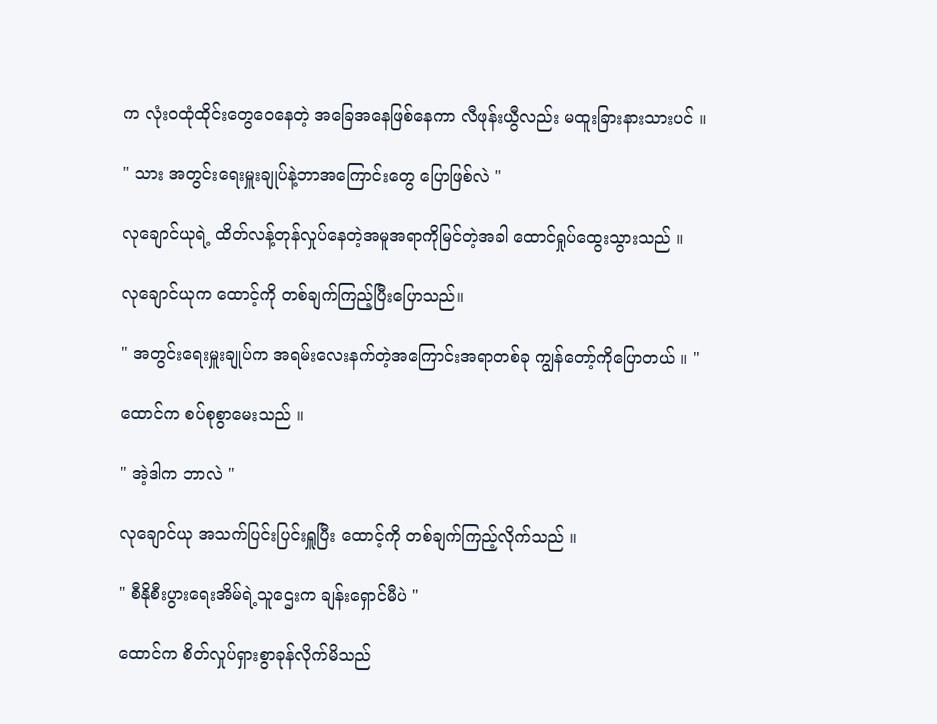က လုံးဝထုံထိုင်းတွေဝေနေတဲ့ အခြေအနေဖြစ်နေကာ လီဖုန်းယွီလည်း မထူးခြားနားသားပင် ။

" သား အတွင်းရေးမှူးချုပ်နဲ့ဘာအကြောင်းတွေ ပြောဖြစ်လဲ "

လုချောင်ယုရဲ့ ထိတ်လန့်တုန်လှုပ်နေတဲ့အမူအရာကိုမြင်တဲ့အခါ ထောင်ရှုပ်ထွေးသွားသည် ။

လုချောင်ယုက ထောင့်ကို တစ်ချက်ကြည့်ပြီးပြောသည်။

" အတွင်းရေးမှူးချုပ်က အရမ်းလေးနက်တဲ့အကြောင်းအရာတစ်ခု ကျွန်တော့်ကိုပြောတယ် ။ "

ထောင်က စပ်စုစွာမေးသည် ။

" အဲ့ဒါက ဘာလဲ "

လုချောင်ယု အသက်ပြင်းပြင်းရှူပြီး ထောင့်ကို တစ်ချက်ကြည့်လိုက်သည် ။

" စီနိုစီးပွားရေးအိမ်ရဲ့သူဌေးက ချန်းရှောင်မီပဲ "

ထောင်က စိတ်လှုပ်ရှားစွာခုန်လိုက်မိသည်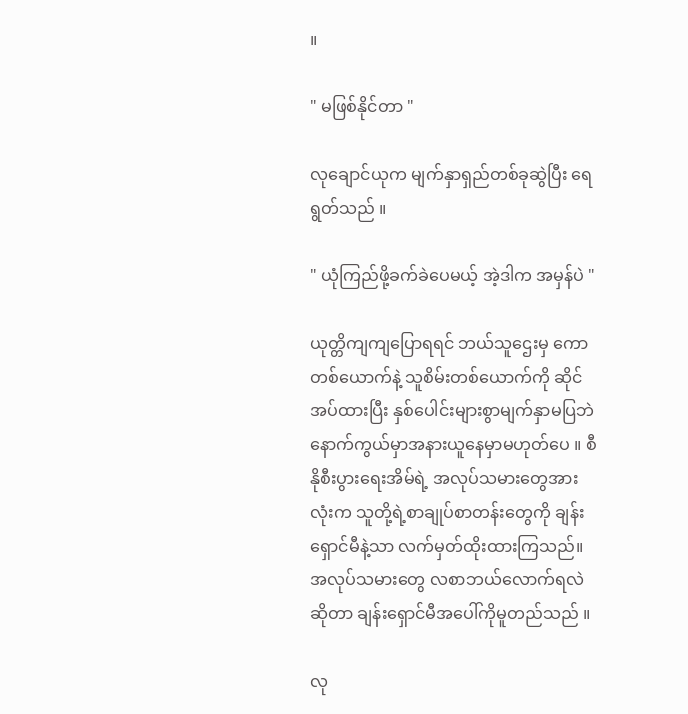။

" မဖြစ်နိုင်တာ "

လုချောင်ယုက မျက်နှာရှည်တစ်ခုဆွဲပြီး ရေရွတ်သည် ။

" ယုံကြည်ဖို့ခက်ခဲပေမယ့် အဲ့ဒါက အမှန်ပဲ "

ယုတ္တိကျကျပြောရရင် ဘယ်သူဌေးမှ ကောတစ်ယောက်နဲ့ သူစိမ်းတစ်ယောက်ကို ဆိုင်အပ်ထားပြီး နှစ်ပေါင်းများစွာမျက်နှာမပြဘဲ နောက်ကွယ်မှာအနားယူနေမှာမဟုတ်ပေ ။ စီနိုစီးပွားရေးအိမ်ရဲ့ အလုပ်သမားတွေအားလုံးက သူတို့ရဲ့စာချုပ်စာတန်းတွေကို ချန်းရှောင်မီနဲ့သာ လက်မှတ်ထိုးထားကြသည်။ အလုပ်သမားတွေ လစာဘယ်လောက်ရလဲဆိုတာ ချန်းရှောင်မီအပေါ်ကိုမူတည်သည် ။

လု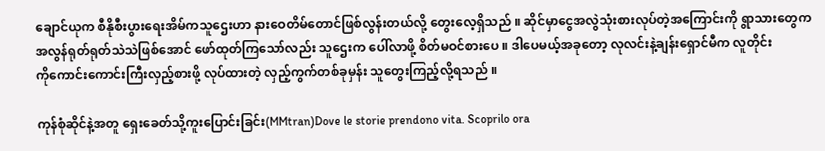ချောင်ယုက စီနိုစီးပွားရေးအိမ်ကသူဌေးဟာ နားဝေတိမ်တောင်ဖြစ်လွန်းတယ်လို့ တွေးလေ့ရှိသည် ။ ဆိုင်မှာငွေအလွဲသုံးစားလုပ်တဲ့အကြောင်းကို ရွာသားတွေကအလွန်ရုတ်ရုတ်သဲသဲဖြစ်အောင် ဖော်ထုတ်ကြသော်လည်း သူဌေးက ပေါ်လာဖို့ စိတ်မဝင်စားပေ ။ ဒါပေမယ့်အခုတော့ လုလင်းနဲ့ချန်းရှောင်မီက လူတိုင်းကို‌ကောင်းကောင်းကြီးလှည့်စားဖို့ လုပ်ထားတဲ့ လှည့်ကွက်တစ်ခုမှန်း သူ‌တွေးကြည့်လို့ရသည် ။

ကုန်စုံဆိုင်နဲ့အတူ ရှေးခေတ်သို့ကူးပြောင်းခြင်း(MMtran)Dove le storie prendono vita. Scoprilo ora